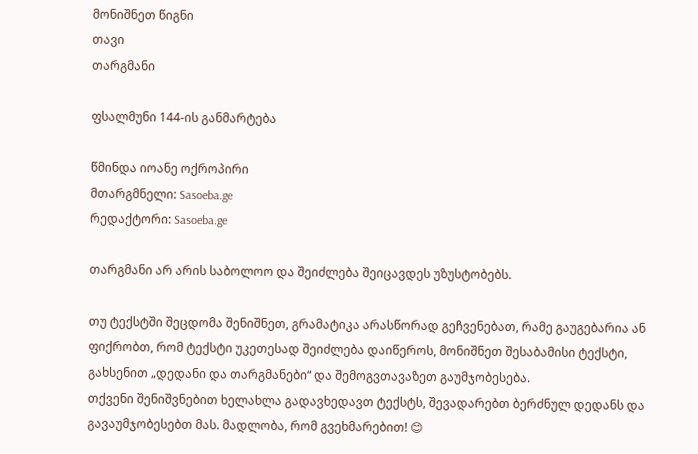მონიშნეთ წიგნი
თავი
თარგმანი

ფსალმუნი 144-ის განმარტება

წმინდა იოანე ოქროპირი
მთარგმნელი: Sasoeba.ge
რედაქტორი: Sasoeba.ge

თარგმანი არ არის საბოლოო და შეიძლება შეიცავდეს უზუსტობებს.

თუ ტექსტში შეცდომა შენიშნეთ, გრამატიკა არასწორად გეჩვენებათ, რამე გაუგებარია ან ფიქრობთ, რომ ტექსტი უკეთესად შეიძლება დაიწეროს, მონიშნეთ შესაბამისი ტექსტი, გახსენით „დედანი და თარგმანები“ და შემოგვთავაზეთ გაუმჯობესება.
თქვენი შენიშვნებით ხელახლა გადავხედავთ ტექსტს, შევადარებთ ბერძნულ დედანს და გავაუმჯობესებთ მას. მადლობა, რომ გვეხმარებით! 😊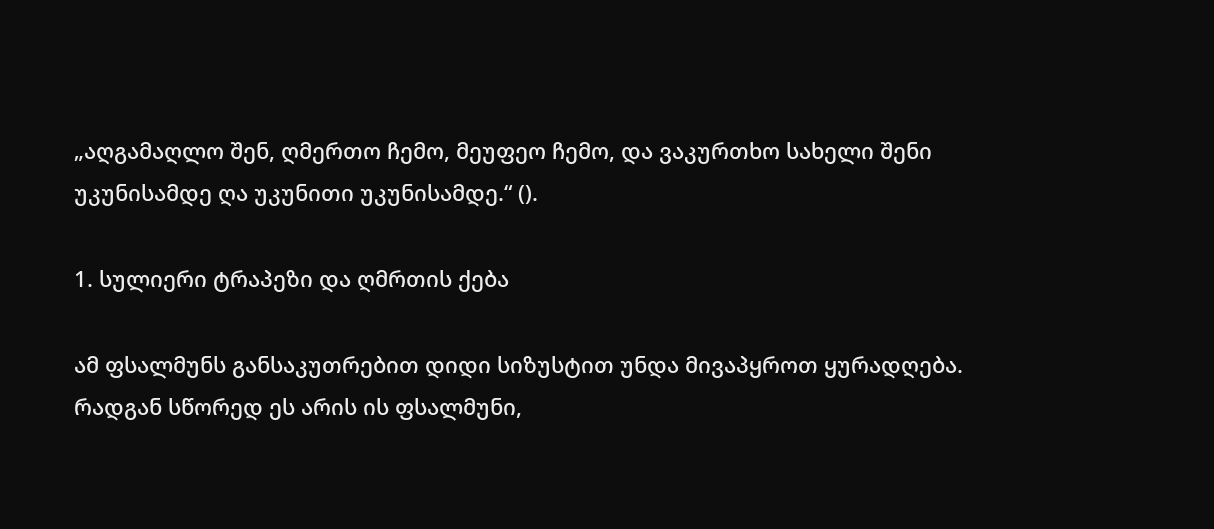„აღგამაღლო შენ, ღმერთო ჩემო, მეუფეო ჩემო, და ვაკურთხო სახელი შენი უკუნისამდე ღა უკუნითი უკუნისამდე.“ ().

1. სულიერი ტრაპეზი და ღმრთის ქება

ამ ფსალმუნს განსაკუთრებით დიდი სიზუსტით უნდა მივაპყროთ ყურადღება. რადგან სწორედ ეს არის ის ფსალმუნი,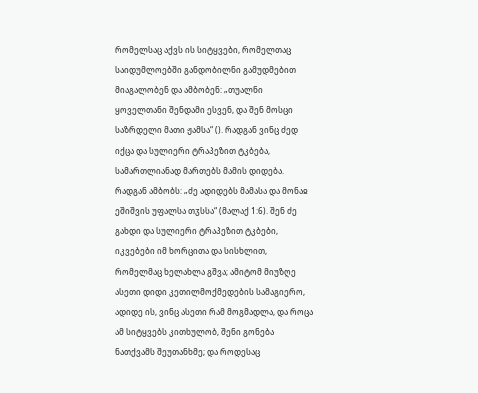რომელსაც აქვს ის სიტყვები, რომელთაც საიდუმლოებში განდობილნი გამუდმებით მიაგალობენ და ამბობენ: „თუალნი ყოველთანი შენდამი ესვენ, და შენ მოსცი საზრდელი მათი ჟამსა“ (). რადგან ვინც ძედ იქცა და სულიერი ტრაპეზით ტკბება, სამართლიანად მართებს მამის დიდება. რადგან ამბობს: „ძე ადიდებს მამასა და მონაჲ ეშიშვის უფალსა თჳსსა“ (მალაქ 1:6). შენ ძე გახდი და სულიერი ტრაპეზით ტკბები, იკვებები იმ ხორცითა და სისხლით, რომელმაც ხელახლა გშვა; ამიტომ მიუზღე ასეთი დიდი კეთილმოქმედების სამაგიერო, ადიდე ის, ვინც ასეთი რამ მოგმადლა, და როცა ამ სიტყვებს კითხულობ, შენი გონება ნათქვამს შეუთანხმე; და როდესაც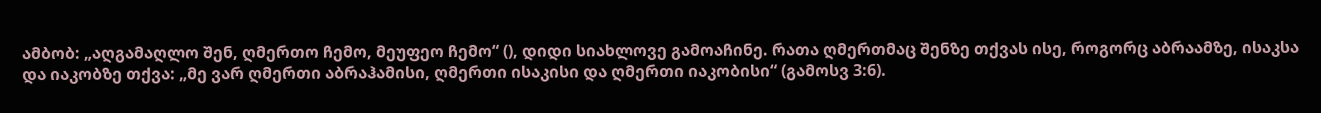ამბობ: „აღგამაღლო შენ, ღმერთო ჩემო, მეუფეო ჩემო“ (), დიდი სიახლოვე გამოაჩინე. რათა ღმერთმაც შენზე თქვას ისე, როგორც აბრაამზე, ისაკსა და იაკობზე თქვა: „მე ვარ ღმერთი აბრაჰამისი, ღმერთი ისაკისი და ღმერთი იაკობისი“ (გამოსვ 3:6).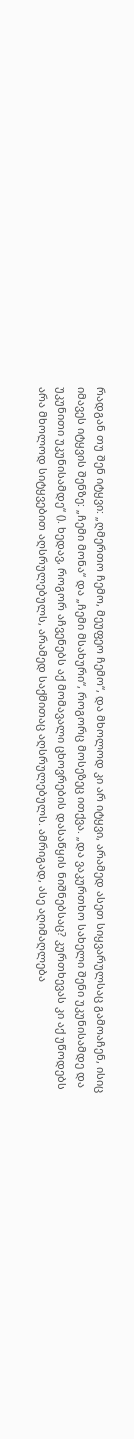რადგან თუ შენ იტყვი: „ღმერთო ჩემო, მეუფეო ჩემო“, და მხოლოდ კი არ იტყვი, არამედ ასეთ სიყვარულსაც გამოაჩენ, ისიც იმავეს იტყვის შენზე: „ჩემი მონა“ და „ჩემი მსახური“, როგორც მოსეზეც ითქვა. „და ვაკურთხო სახელი შენი უკუნისამდე და უკუნითი უკუნისამდე“ (). ხედავ, როგორ აჩვენებს აქ მომავალი ცხოვრების დასაწყის ნიშნებსაც? კურთხევას კი აქ უწოდებს არა მხოლოდ სიტყვებით აღსრულებულს, არამედ საქმითაც აღსრულებულს. ამრიგად, ასე აღიმაღლება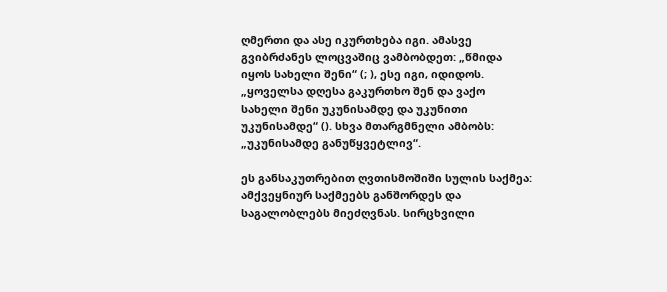ღმერთი და ასე იკურთხება იგი. ამასვე გვიბრძანეს ლოცვაშიც ვამბობდეთ: „წმიდა იყოს სახელი შენი“ (; ), ესე იგი, იდიდოს. „ყოველსა დღესა გაკურთხო შენ და ვაქო სახელი შენი უკუნისამდე და უკუნითი უკუნისამდე“ (). სხვა მთარგმნელი ამბობს: „უკუნისამდე განუწყვეტლივ“.

ეს განსაკუთრებით ღვთისმოშიში სულის საქმეა: ამქვეყნიურ საქმეებს განშორდეს და საგალობლებს მიეძღვნას. სირცხვილი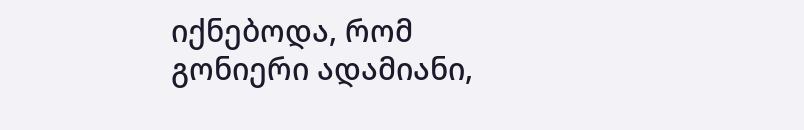იქნებოდა, რომ გონიერი ადამიანი,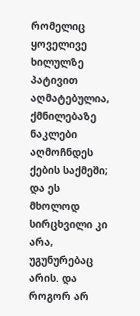რომელიც ყოველივე ხილულზე პატივით აღმატებულია, ქმნილებაზე ნაკლები აღმოჩნდეს ქების საქმეში; და ეს მხოლოდ სირცხვილი კი არა, უგუნურებაც არის. და როგორ არ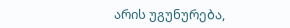არის უგუნურება,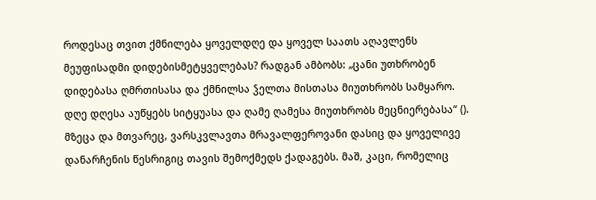როდესაც თვით ქმნილება ყოველდღე და ყოველ საათს აღავლენს მეუფისადმი დიდებისმეტყველებას? რადგან ამბობს: „ცანი უთხრობენ დიდებასა ღმრთისასა და ქმნილსა ჴელთა მისთასა მიუთხრობს სამყარო. დღე დღესა აუწყებს სიტყუასა და ღამე ღამესა მიუთხრობს მეცნიერებასა“ (). მზეცა და მთვარეც, ვარსკვლავთა მრავალფეროვანი დასიც და ყოველივე დანარჩენის წესრიგიც თავის შემოქმედს ქადაგებს. მაშ, კაცი, რომელიც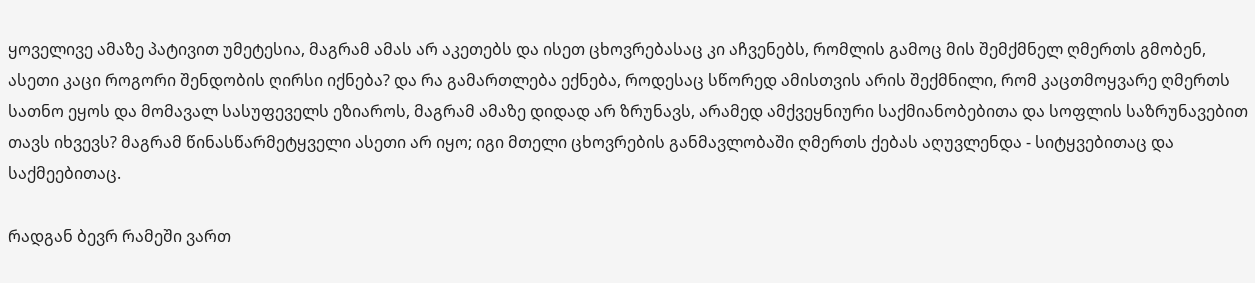ყოველივე ამაზე პატივით უმეტესია, მაგრამ ამას არ აკეთებს და ისეთ ცხოვრებასაც კი აჩვენებს, რომლის გამოც მის შემქმნელ ღმერთს გმობენ, ასეთი კაცი როგორი შენდობის ღირსი იქნება? და რა გამართლება ექნება, როდესაც სწორედ ამისთვის არის შექმნილი, რომ კაცთმოყვარე ღმერთს სათნო ეყოს და მომავალ სასუფეველს ეზიაროს, მაგრამ ამაზე დიდად არ ზრუნავს, არამედ ამქვეყნიური საქმიანობებითა და სოფლის საზრუნავებით თავს იხვევს? მაგრამ წინასწარმეტყველი ასეთი არ იყო; იგი მთელი ცხოვრების განმავლობაში ღმერთს ქებას აღუვლენდა - სიტყვებითაც და საქმეებითაც.

რადგან ბევრ რამეში ვართ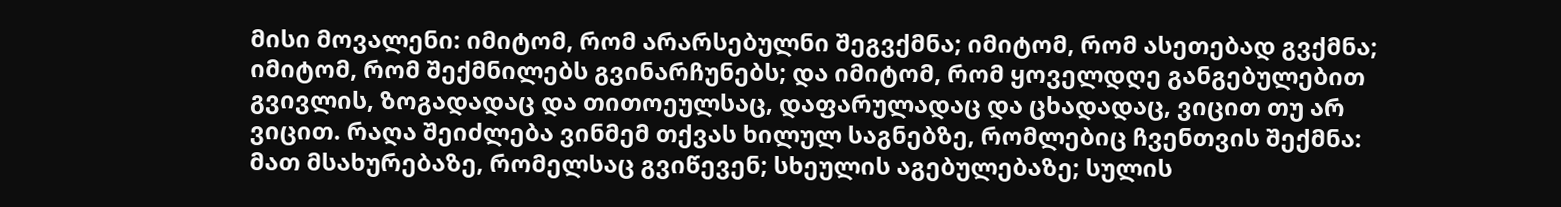მისი მოვალენი: იმიტომ, რომ არარსებულნი შეგვქმნა; იმიტომ, რომ ასეთებად გვქმნა; იმიტომ, რომ შექმნილებს გვინარჩუნებს; და იმიტომ, რომ ყოველდღე განგებულებით გვივლის, ზოგადადაც და თითოეულსაც, დაფარულადაც და ცხადადაც, ვიცით თუ არ ვიცით. რაღა შეიძლება ვინმემ თქვას ხილულ საგნებზე, რომლებიც ჩვენთვის შექმნა: მათ მსახურებაზე, რომელსაც გვიწევენ; სხეულის აგებულებაზე; სულის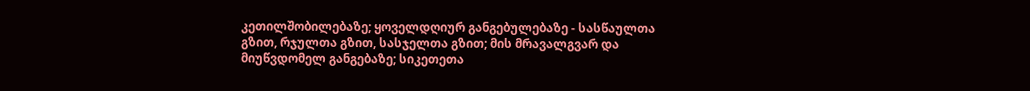კეთილშობილებაზე; ყოველდღიურ განგებულებაზე - სასწაულთა გზით, რჯულთა გზით, სასჯელთა გზით; მის მრავალგვარ და მიუწვდომელ განგებაზე; სიკეთეთა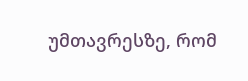უმთავრესზე, რომ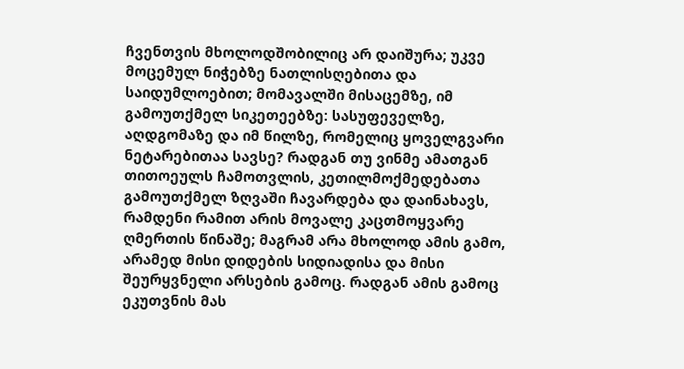ჩვენთვის მხოლოდშობილიც არ დაიშურა; უკვე მოცემულ ნიჭებზე ნათლისღებითა და საიდუმლოებით; მომავალში მისაცემზე, იმ გამოუთქმელ სიკეთეებზე: სასუფეველზე, აღდგომაზე და იმ წილზე, რომელიც ყოველგვარი ნეტარებითაა სავსე? რადგან თუ ვინმე ამათგან თითოეულს ჩამოთვლის, კეთილმოქმედებათა გამოუთქმელ ზღვაში ჩავარდება და დაინახავს, რამდენი რამით არის მოვალე კაცთმოყვარე ღმერთის წინაშე; მაგრამ არა მხოლოდ ამის გამო, არამედ მისი დიდების სიდიადისა და მისი შეურყვნელი არსების გამოც. რადგან ამის გამოც ეკუთვნის მას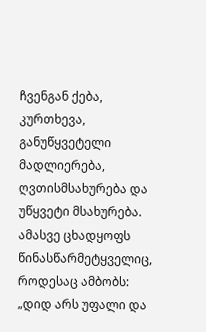ჩვენგან ქება, კურთხევა, განუწყვეტელი მადლიერება, ღვთისმსახურება და უწყვეტი მსახურება. ამასვე ცხადყოფს წინასწარმეტყველიც, როდესაც ამბობს: „დიდ არს უფალი და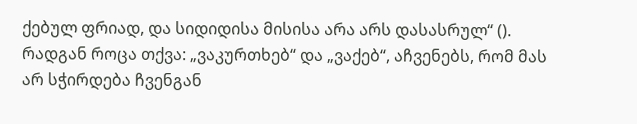ქებულ ფრიად, და სიდიდისა მისისა არა არს დასასრულ“ (). რადგან როცა თქვა: „ვაკურთხებ“ და „ვაქებ“, აჩვენებს, რომ მას არ სჭირდება ჩვენგან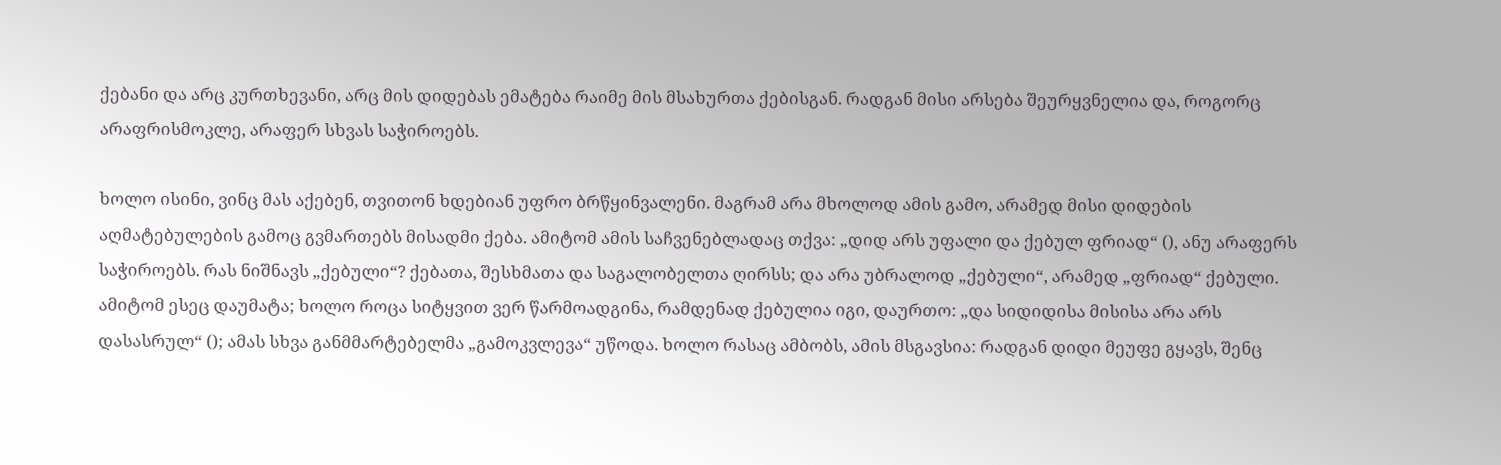ქებანი და არც კურთხევანი, არც მის დიდებას ემატება რაიმე მის მსახურთა ქებისგან. რადგან მისი არსება შეურყვნელია და, როგორც არაფრისმოკლე, არაფერ სხვას საჭიროებს.

ხოლო ისინი, ვინც მას აქებენ, თვითონ ხდებიან უფრო ბრწყინვალენი. მაგრამ არა მხოლოდ ამის გამო, არამედ მისი დიდების აღმატებულების გამოც გვმართებს მისადმი ქება. ამიტომ ამის საჩვენებლადაც თქვა: „დიდ არს უფალი და ქებულ ფრიად“ (), ანუ არაფერს საჭიროებს. რას ნიშნავს „ქებული“? ქებათა, შესხმათა და საგალობელთა ღირსს; და არა უბრალოდ „ქებული“, არამედ „ფრიად“ ქებული. ამიტომ ესეც დაუმატა; ხოლო როცა სიტყვით ვერ წარმოადგინა, რამდენად ქებულია იგი, დაურთო: „და სიდიდისა მისისა არა არს დასასრულ“ (); ამას სხვა განმმარტებელმა „გამოკვლევა“ უწოდა. ხოლო რასაც ამბობს, ამის მსგავსია: რადგან დიდი მეუფე გყავს, შენც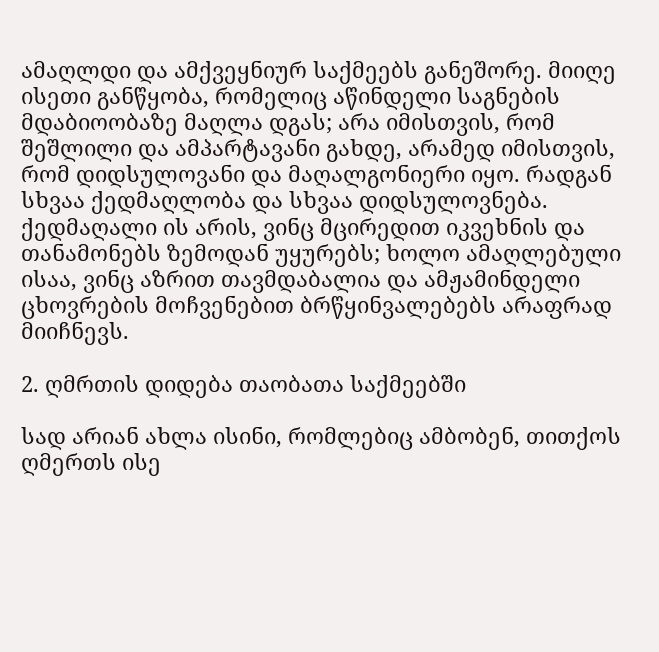ამაღლდი და ამქვეყნიურ საქმეებს განეშორე. მიიღე ისეთი განწყობა, რომელიც აწინდელი საგნების მდაბიოობაზე მაღლა დგას; არა იმისთვის, რომ შეშლილი და ამპარტავანი გახდე, არამედ იმისთვის, რომ დიდსულოვანი და მაღალგონიერი იყო. რადგან სხვაა ქედმაღლობა და სხვაა დიდსულოვნება. ქედმაღალი ის არის, ვინც მცირედით იკვეხნის და თანამონებს ზემოდან უყურებს; ხოლო ამაღლებული ისაა, ვინც აზრით თავმდაბალია და ამჟამინდელი ცხოვრების მოჩვენებით ბრწყინვალებებს არაფრად მიიჩნევს.

2. ღმრთის დიდება თაობათა საქმეებში

სად არიან ახლა ისინი, რომლებიც ამბობენ, თითქოს ღმერთს ისე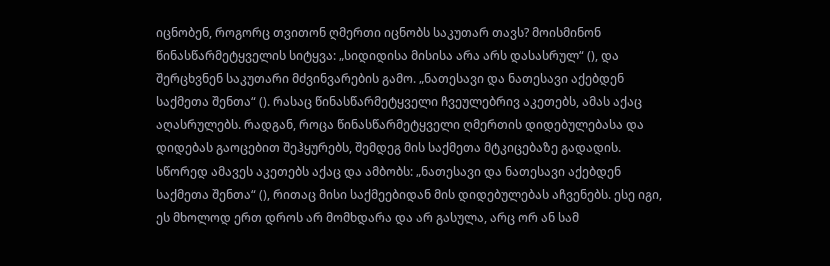იცნობენ, როგორც თვითონ ღმერთი იცნობს საკუთარ თავს? მოისმინონ წინასწარმეტყველის სიტყვა: „სიდიდისა მისისა არა არს დასასრულ“ (), და შერცხვნენ საკუთარი მძვინვარების გამო. „ნათესავი და ნათესავი აქებდენ საქმეთა შენთა“ (). რასაც წინასწარმეტყველი ჩვეულებრივ აკეთებს, ამას აქაც აღასრულებს. რადგან, როცა წინასწარმეტყველი ღმერთის დიდებულებასა და დიდებას გაოცებით შეჰყურებს, შემდეგ მის საქმეთა მტკიცებაზე გადადის. სწორედ ამავეს აკეთებს აქაც და ამბობს: „ნათესავი და ნათესავი აქებდენ საქმეთა შენთა“ (), რითაც მისი საქმეებიდან მის დიდებულებას აჩვენებს. ესე იგი, ეს მხოლოდ ერთ დროს არ მომხდარა და არ გასულა, არც ორ ან სამ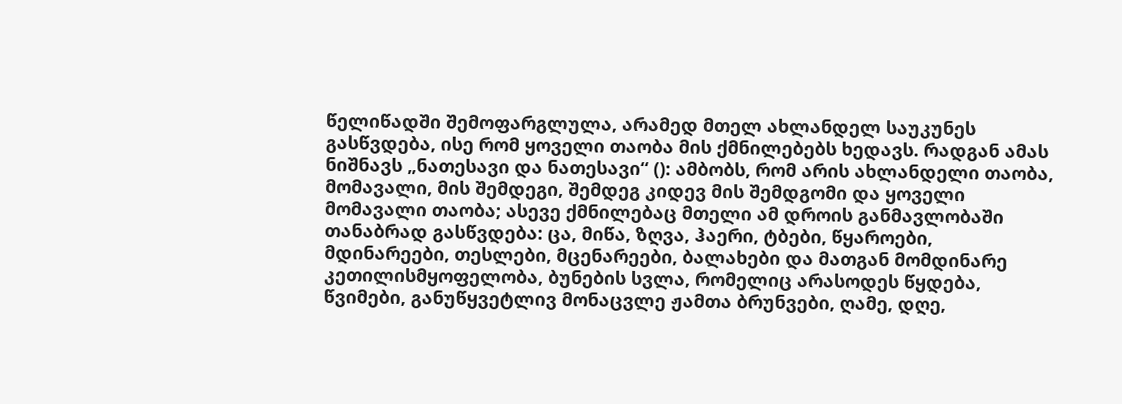წელიწადში შემოფარგლულა, არამედ მთელ ახლანდელ საუკუნეს გასწვდება, ისე რომ ყოველი თაობა მის ქმნილებებს ხედავს. რადგან ამას ნიშნავს „ნათესავი და ნათესავი“ (): ამბობს, რომ არის ახლანდელი თაობა, მომავალი, მის შემდეგი, შემდეგ კიდევ მის შემდგომი და ყოველი მომავალი თაობა; ასევე ქმნილებაც მთელი ამ დროის განმავლობაში თანაბრად გასწვდება: ცა, მიწა, ზღვა, ჰაერი, ტბები, წყაროები, მდინარეები, თესლები, მცენარეები, ბალახები და მათგან მომდინარე კეთილისმყოფელობა, ბუნების სვლა, რომელიც არასოდეს წყდება, წვიმები, განუწყვეტლივ მონაცვლე ჟამთა ბრუნვები, ღამე, დღე,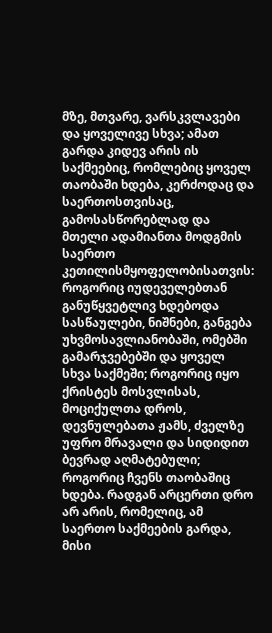მზე, მთვარე, ვარსკვლავები და ყოველივე სხვა; ამათ გარდა კიდევ არის ის საქმეებიც, რომლებიც ყოველ თაობაში ხდება, კერძოდაც და საერთოსთვისაც, გამოსასწორებლად და მთელი ადამიანთა მოდგმის საერთო კეთილისმყოფელობისათვის: როგორიც იუდეველებთან განუწყვეტლივ ხდებოდა სასწაულები, ნიშნები, განგება უხვმოსავლიანობაში, ომებში გამარჯვებებში და ყოველ სხვა საქმეში; როგორიც იყო ქრისტეს მოსვლისას, მოციქულთა დროს, დევნულებათა ჟამს, ძველზე უფრო მრავალი და სიდიდით ბევრად აღმატებული; როგორიც ჩვენს თაობაშიც ხდება. რადგან არცერთი დრო არ არის, რომელიც, ამ საერთო საქმეების გარდა, მისი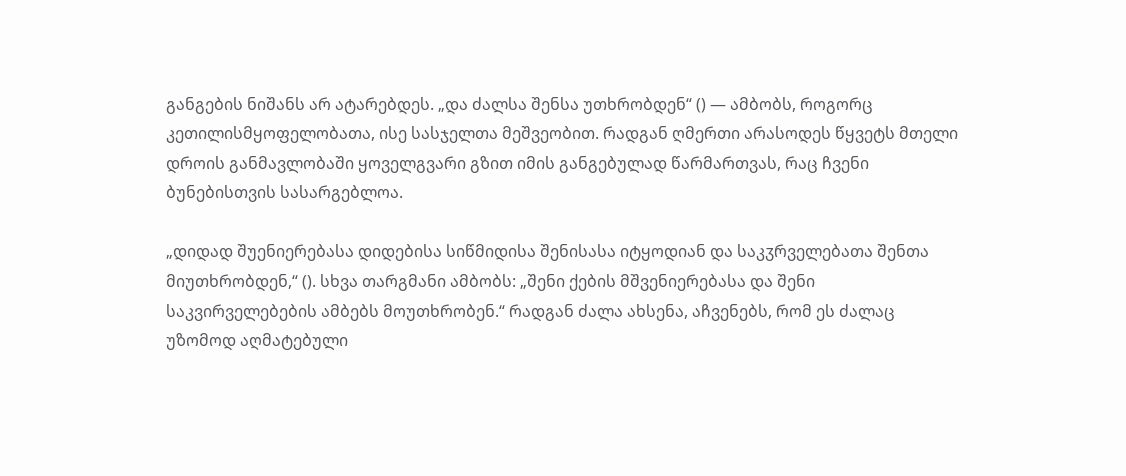განგების ნიშანს არ ატარებდეს. „და ძალსა შენსა უთხრობდენ“ () — ამბობს, როგორც კეთილისმყოფელობათა, ისე სასჯელთა მეშვეობით. რადგან ღმერთი არასოდეს წყვეტს მთელი დროის განმავლობაში ყოველგვარი გზით იმის განგებულად წარმართვას, რაც ჩვენი ბუნებისთვის სასარგებლოა.

„დიდად შუენიერებასა დიდებისა სიწმიდისა შენისასა იტყოდიან და საკჳრველებათა შენთა მიუთხრობდენ,“ (). სხვა თარგმანი ამბობს: „შენი ქების მშვენიერებასა და შენი საკვირველებების ამბებს მოუთხრობენ.“ რადგან ძალა ახსენა, აჩვენებს, რომ ეს ძალაც უზომოდ აღმატებული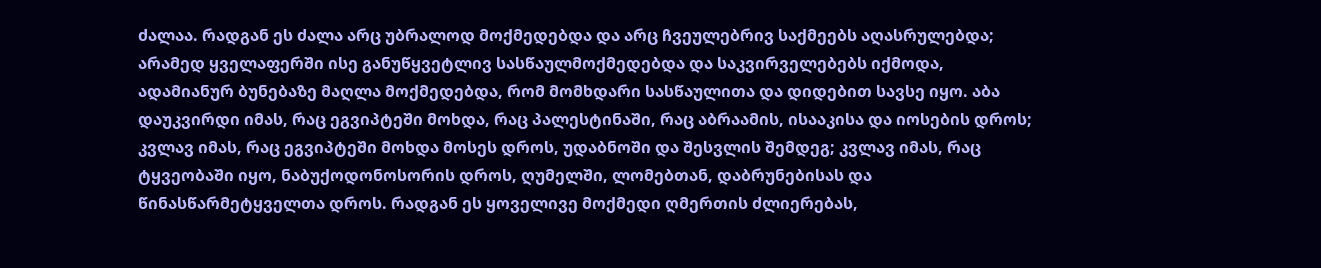ძალაა. რადგან ეს ძალა არც უბრალოდ მოქმედებდა და არც ჩვეულებრივ საქმეებს აღასრულებდა; არამედ ყველაფერში ისე განუწყვეტლივ სასწაულმოქმედებდა და საკვირველებებს იქმოდა, ადამიანურ ბუნებაზე მაღლა მოქმედებდა, რომ მომხდარი სასწაულითა და დიდებით სავსე იყო. აბა დაუკვირდი იმას, რაც ეგვიპტეში მოხდა, რაც პალესტინაში, რაც აბრაამის, ისააკისა და იოსების დროს; კვლავ იმას, რაც ეგვიპტეში მოხდა მოსეს დროს, უდაბნოში და შესვლის შემდეგ; კვლავ იმას, რაც ტყვეობაში იყო, ნაბუქოდონოსორის დროს, ღუმელში, ლომებთან, დაბრუნებისას და წინასწარმეტყველთა დროს. რადგან ეს ყოველივე მოქმედი ღმერთის ძლიერებას,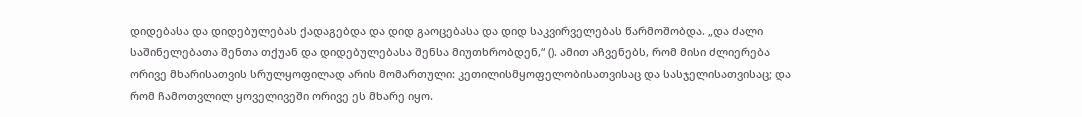დიდებასა და დიდებულებას ქადაგებდა და დიდ გაოცებასა და დიდ საკვირველებას წარმოშობდა. „და ძალი საშინელებათა შენთა თქუან და დიდებულებასა შენსა მიუთხრობდენ,“ (). ამით აჩვენებს, რომ მისი ძლიერება ორივე მხარისათვის სრულყოფილად არის მომართული: კეთილისმყოფელობისათვისაც და სასჯელისათვისაც; და რომ ჩამოთვლილ ყოველივეში ორივე ეს მხარე იყო.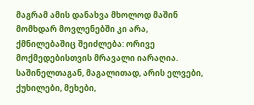მაგრამ ამის დანახვა მხოლოდ მაშინ მომხდარ მოვლენებში კი არა, ქმნილებაშიც შეიძლება: ორივე მოქმედებისთვის მრავალი იარაღია. საშინელთაგან, მაგალითად, არის ელვები, ქუხილები, მეხები,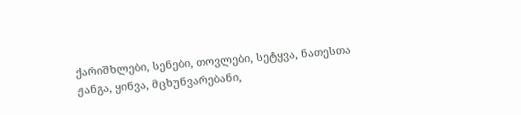ქარიშხლები, სენები, თოვლები, სეტყვა, ნათესთა ჟანგა, ყინვა, მცხუნვარებანი,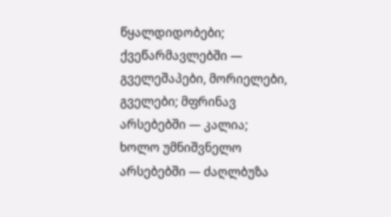წყალდიდობები; ქვეწარმავლებში — გველეშაპები, მორიელები, გველები; მფრინავ არსებებში — კალია; ხოლო უმნიშვნელო არსებებში — ძაღლბუზა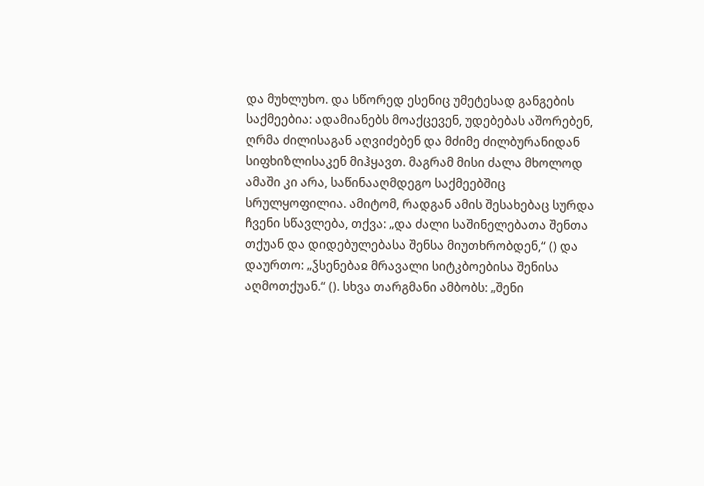და მუხლუხო. და სწორედ ესენიც უმეტესად განგების საქმეებია: ადამიანებს მოაქცევენ, უდებებას აშორებენ, ღრმა ძილისაგან აღვიძებენ და მძიმე ძილბურანიდან სიფხიზლისაკენ მიჰყავთ. მაგრამ მისი ძალა მხოლოდ ამაში კი არა, საწინააღმდეგო საქმეებშიც სრულყოფილია. ამიტომ, რადგან ამის შესახებაც სურდა ჩვენი სწავლება, თქვა: „და ძალი საშინელებათა შენთა თქუან და დიდებულებასა შენსა მიუთხრობდენ,“ () და დაურთო: „ჴსენებაჲ მრავალი სიტკბოებისა შენისა აღმოთქუან.“ (). სხვა თარგმანი ამბობს: „შენი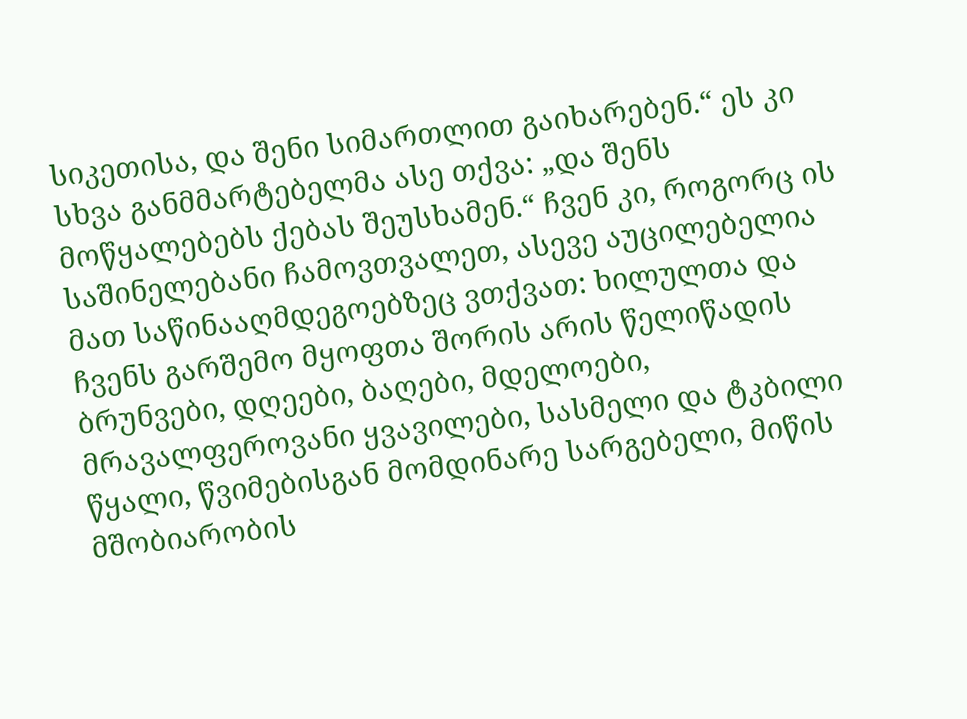სიკეთისა, და შენი სიმართლით გაიხარებენ.“ ეს კი სხვა განმმარტებელმა ასე თქვა: „და შენს მოწყალებებს ქებას შეუსხამენ.“ ჩვენ კი, როგორც ის საშინელებანი ჩამოვთვალეთ, ასევე აუცილებელია მათ საწინააღმდეგოებზეც ვთქვათ: ხილულთა და ჩვენს გარშემო მყოფთა შორის არის წელიწადის ბრუნვები, დღეები, ბაღები, მდელოები, მრავალფეროვანი ყვავილები, სასმელი და ტკბილი წყალი, წვიმებისგან მომდინარე სარგებელი, მიწის მშობიარობის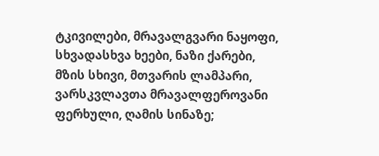ტკივილები, მრავალგვარი ნაყოფი, სხვადასხვა ხეები, ნაზი ქარები, მზის სხივი, მთვარის ლამპარი, ვარსკვლავთა მრავალფეროვანი ფერხული, ღამის სინაზე;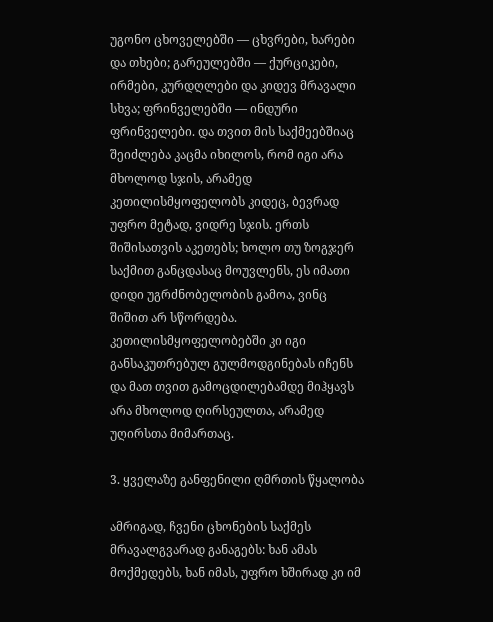უგონო ცხოველებში — ცხვრები, ხარები და თხები; გარეულებში — ქურციკები, ირმები, კურდღლები და კიდევ მრავალი სხვა; ფრინველებში — ინდური ფრინველები. და თვით მის საქმეებშიაც შეიძლება კაცმა იხილოს, რომ იგი არა მხოლოდ სჯის, არამედ კეთილისმყოფელობს კიდეც, ბევრად უფრო მეტად, ვიდრე სჯის. ერთს შიშისათვის აკეთებს; ხოლო თუ ზოგჯერ საქმით განცდასაც მოუვლენს, ეს იმათი დიდი უგრძნობელობის გამოა, ვინც შიშით არ სწორდება. კეთილისმყოფელობებში კი იგი განსაკუთრებულ გულმოდგინებას იჩენს და მათ თვით გამოცდილებამდე მიჰყავს არა მხოლოდ ღირსეულთა, არამედ უღირსთა მიმართაც.

3. ყველაზე განფენილი ღმრთის წყალობა

ამრიგად, ჩვენი ცხონების საქმეს მრავალგვარად განაგებს: ხან ამას მოქმედებს, ხან იმას, უფრო ხშირად კი იმ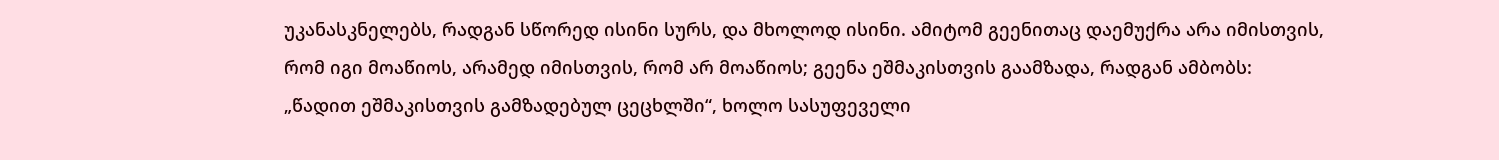უკანასკნელებს, რადგან სწორედ ისინი სურს, და მხოლოდ ისინი. ამიტომ გეენითაც დაემუქრა არა იმისთვის, რომ იგი მოაწიოს, არამედ იმისთვის, რომ არ მოაწიოს; გეენა ეშმაკისთვის გაამზადა, რადგან ამბობს: „წადით ეშმაკისთვის გამზადებულ ცეცხლში“, ხოლო სასუფეველი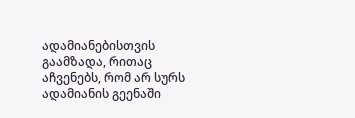ადამიანებისთვის გაამზადა, რითაც აჩვენებს, რომ არ სურს ადამიანის გეენაში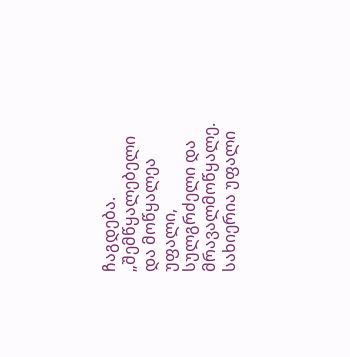ჩაგდება. „შემწყალებელი და მოწყალეა უფალი, სულგრძელი და მრავალმოწყალე. სახიერია უფალი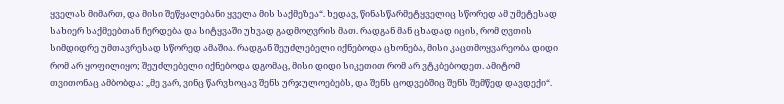ყველას მიმართ, და მისი შეწყალებანი ყველა მის საქმეზეა“. ხედავ, წინასწარმეტყველიც სწორედ ამ უმეტესად სახიერ საქმეებთან ჩერდება და სიტყვაში უხვად გადმოღვრის მათ. რადგან მან ცხადად იცის, რომ ღვთის სიმდიდრე უმთავრესად სწორედ ამაშია. რადგან შეუძლებელი იქნებოდა ცხონება, მისი კაცთმოყვარეობა დიდი რომ არ ყოფილიყო; შეუძლებელი იქნებოდა დგომაც, მისი დიდი სიკეთით რომ არ ვტკბებოდეთ. ამიტომ თვითონაც ამბობდა: „მე ვარ, ვინც წარვხოცავ შენს ურჯულოებებს, და შენს ცოდვებშიც შენს შემწედ დავდექი“.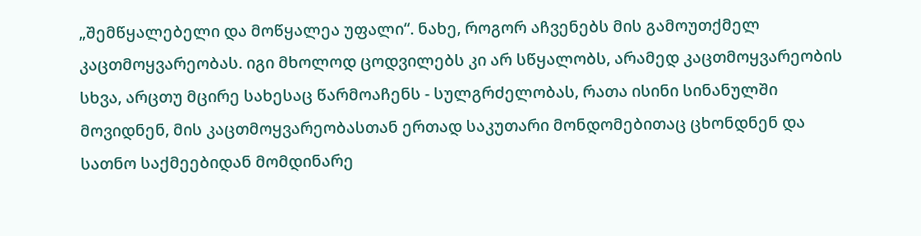„შემწყალებელი და მოწყალეა უფალი“. ნახე, როგორ აჩვენებს მის გამოუთქმელ კაცთმოყვარეობას. იგი მხოლოდ ცოდვილებს კი არ სწყალობს, არამედ კაცთმოყვარეობის სხვა, არცთუ მცირე სახესაც წარმოაჩენს - სულგრძელობას, რათა ისინი სინანულში მოვიდნენ, მის კაცთმოყვარეობასთან ერთად საკუთარი მონდომებითაც ცხონდნენ და სათნო საქმეებიდან მომდინარე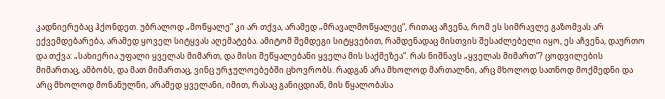კადნიერებაც ჰქონდეთ. უბრალოდ „მოწყალე“ კი არ თქვა, არამედ „მრავალმოწყალეც“, რითაც აჩვენა, რომ ეს სიმრავლე გაზომვას არ ექვემდებარება, არამედ ყოველ სიტყვას აღემატება. ამიტომ შემდეგი სიტყვებით, რამდენადაც მისთვის შესაძლებელი იყო, ეს აჩვენა, დაურთო და თქვა: „სახიერია უფალი ყველას მიმართ, და მისი შეწყალებანი ყველა მის საქმეზეა“. რას ნიშნავს „ყველას მიმართ“? ცოდვილების მიმართაც, ამბობს, და მათ მიმართაც, ვინც ურჯულოებებში ცხოვრობს. რადგან არა მხოლოდ მართალნი, არც მხოლოდ სათნოდ მოქმედნი და არც მხოლოდ მონანულნი, არამედ ყველანი, იმით, რასაც განიცდიან, მის წყალობასა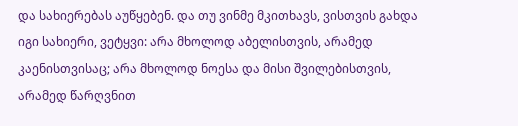და სახიერებას აუწყებენ. და თუ ვინმე მკითხავს, ვისთვის გახდა იგი სახიერი, ვეტყვი: არა მხოლოდ აბელისთვის, არამედ კაენისთვისაც; არა მხოლოდ ნოესა და მისი შვილებისთვის, არამედ წარღვნით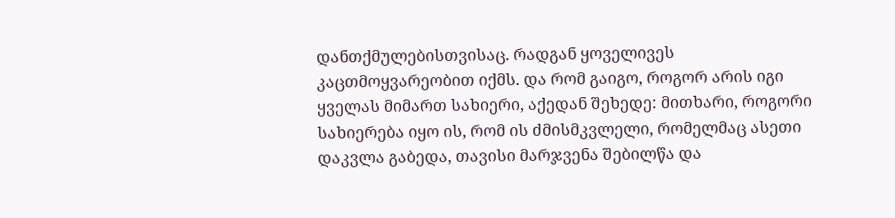დანთქმულებისთვისაც. რადგან ყოველივეს კაცთმოყვარეობით იქმს. და რომ გაიგო, როგორ არის იგი ყველას მიმართ სახიერი, აქედან შეხედე: მითხარი, როგორი სახიერება იყო ის, რომ ის ძმისმკვლელი, რომელმაც ასეთი დაკვლა გაბედა, თავისი მარჯვენა შებილწა და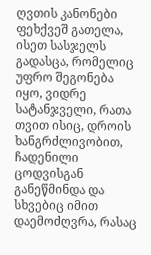ღვთის კანონები ფეხქვეშ გათელა, ისეთ სასჯელს გადასცა, რომელიც უფრო შეგონება იყო, ვიდრე სატანჯველი, რათა თვით ისიც, დროის ხანგრძლივობით, ჩადენილი ცოდვისგან განეწმინდა და სხვებიც იმით დაემოძღვრა, რასაც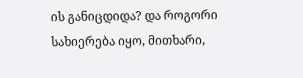ის განიცდიდა? და როგორი სახიერება იყო, მითხარი,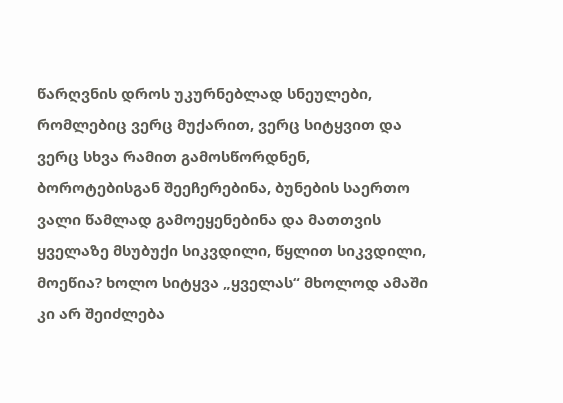წარღვნის დროს უკურნებლად სნეულები, რომლებიც ვერც მუქარით, ვერც სიტყვით და ვერც სხვა რამით გამოსწორდნენ, ბოროტებისგან შეეჩერებინა, ბუნების საერთო ვალი წამლად გამოეყენებინა და მათთვის ყველაზე მსუბუქი სიკვდილი, წყლით სიკვდილი, მოეწია? ხოლო სიტყვა „ყველას“ მხოლოდ ამაში კი არ შეიძლება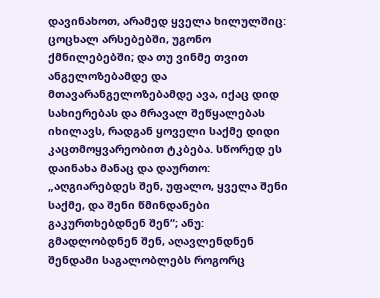დავინახოთ, არამედ ყველა ხილულშიც: ცოცხალ არსებებში, უგონო ქმნილებებში; და თუ ვინმე თვით ანგელოზებამდე და მთავარანგელოზებამდე ავა, იქაც დიდ სახიერებას და მრავალ შეწყალებას იხილავს, რადგან ყოველი საქმე დიდი კაცთმოყვარეობით ტკბება. სწორედ ეს დაინახა მანაც და დაურთო: „აღგიარებდეს შენ, უფალო, ყველა შენი საქმე, და შენი წმინდანები გაკურთხებდნენ შენ“; ანუ: გმადლობდნენ შენ, აღავლენდნენ შენდამი საგალობლებს როგორც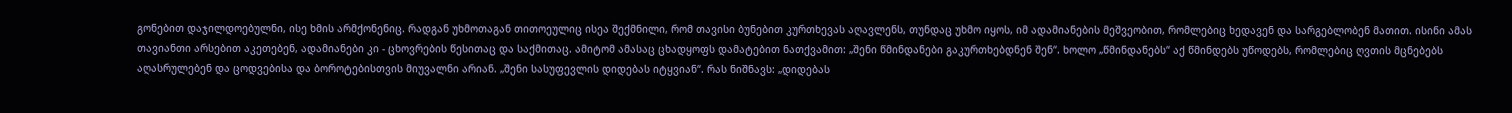გონებით დაჯილდოებულნი, ისე ხმის არმქონენიც. რადგან უხმოთაგან თითოეულიც ისეა შექმნილი, რომ თავისი ბუნებით კურთხევას აღავლენს, თუნდაც უხმო იყოს, იმ ადამიანების მეშვეობით, რომლებიც ხედავენ და სარგებლობენ მათით. ისინი ამას თავიანთი არსებით აკეთებენ, ადამიანები კი - ცხოვრების წესითაც და საქმითაც. ამიტომ ამასაც ცხადყოფს დამატებით ნათქვამით: „შენი წმინდანები გაკურთხებდნენ შენ“. ხოლო „წმინდანებს“ აქ წმინდებს უწოდებს, რომლებიც ღვთის მცნებებს აღასრულებენ და ცოდვებისა და ბოროტებისთვის მიუვალნი არიან. „შენი სასუფევლის დიდებას იტყვიან“. რას ნიშნავს: „დიდებას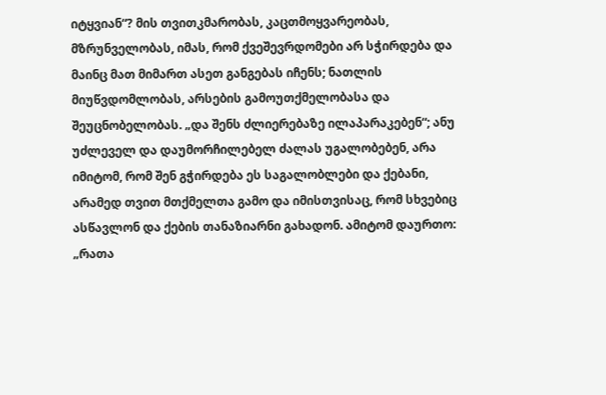იტყვიან“? მის თვითკმარობას, კაცთმოყვარეობას, მზრუნველობას, იმას, რომ ქვეშევრდომები არ სჭირდება და მაინც მათ მიმართ ასეთ განგებას იჩენს; ნათლის მიუწვდომლობას, არსების გამოუთქმელობასა და შეუცნობელობას. „და შენს ძლიერებაზე ილაპარაკებენ“; ანუ უძლეველ და დაუმორჩილებელ ძალას უგალობებენ, არა იმიტომ, რომ შენ გჭირდება ეს საგალობლები და ქებანი, არამედ თვით მთქმელთა გამო და იმისთვისაც, რომ სხვებიც ასწავლონ და ქების თანაზიარნი გახადონ. ამიტომ დაურთო: „რათა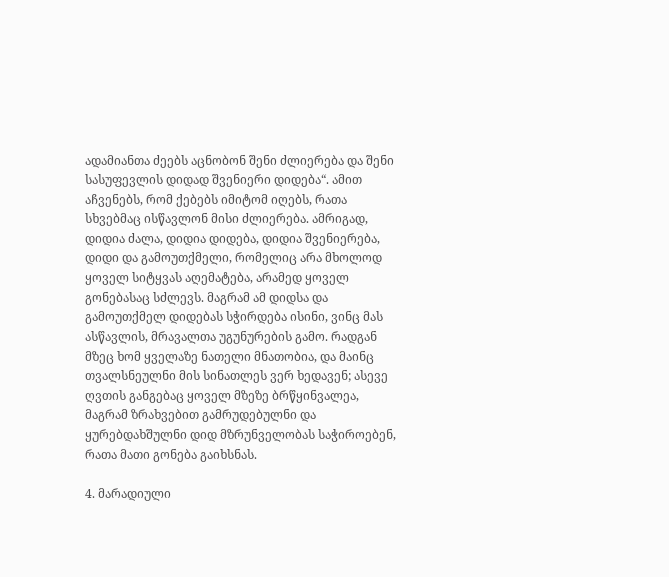ადამიანთა ძეებს აცნობონ შენი ძლიერება და შენი სასუფევლის დიდად შვენიერი დიდება“. ამით აჩვენებს, რომ ქებებს იმიტომ იღებს, რათა სხვებმაც ისწავლონ მისი ძლიერება. ამრიგად, დიდია ძალა, დიდია დიდება, დიდია შვენიერება, დიდი და გამოუთქმელი, რომელიც არა მხოლოდ ყოველ სიტყვას აღემატება, არამედ ყოველ გონებასაც სძლევს. მაგრამ ამ დიდსა და გამოუთქმელ დიდებას სჭირდება ისინი, ვინც მას ასწავლის, მრავალთა უგუნურების გამო. რადგან მზეც ხომ ყველაზე ნათელი მნათობია, და მაინც თვალსნეულნი მის სინათლეს ვერ ხედავენ; ასევე ღვთის განგებაც ყოველ მზეზე ბრწყინვალეა, მაგრამ ზრახვებით გამრუდებულნი და ყურებდახშულნი დიდ მზრუნველობას საჭიროებენ, რათა მათი გონება გაიხსნას.

4. მარადიული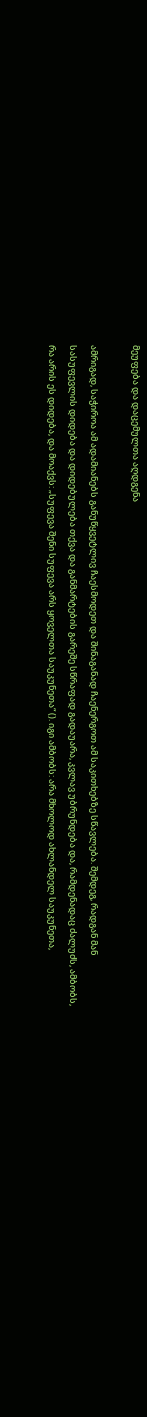მეუფება და დაცემულთა აღდგენა

ამრიგად, საჭიროა ამ ადამიანებს განუწყვეტლივ ჩაესმოდეთ და შინაგანად ჩაენერგოთ ამ საკითხებზე სწავლება. შემდეგ, რადგან მან სასუფევლის დიდება და დიდებულება თქვა და განმარტების გარეშე სწრაფად გადაუარა, კვლავ უბრუნდება და, რამდენადაც ძალუძს, ამბობს, რა არის ეს დიდება, და მოაქვს: „სუფევა შენი სუფევა არს ყოველთა საუკუნეთა“ (). იგი ამბობს: არა მხოლოდ ახლანდელ საუკუნეთა,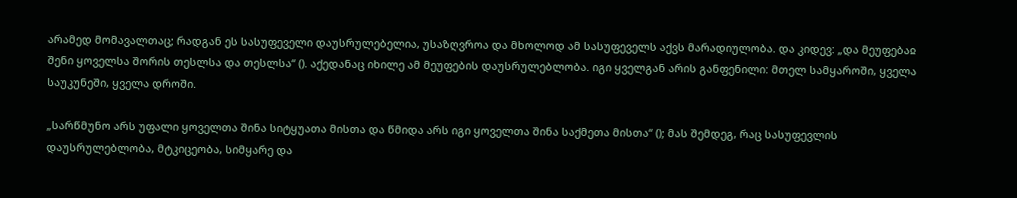არამედ მომავალთაც; რადგან ეს სასუფეველი დაუსრულებელია, უსაზღვროა და მხოლოდ ამ სასუფეველს აქვს მარადიულობა. და კიდევ: „და მეუფებაჲ შენი ყოველსა შორის თესლსა და თესლსა“ (). აქედანაც იხილე ამ მეუფების დაუსრულებლობა. იგი ყველგან არის განფენილი: მთელ სამყაროში, ყველა საუკუნეში, ყველა დროში.

„სარწმუნო არს უფალი ყოველთა შინა სიტყუათა მისთა და წმიდა არს იგი ყოველთა შინა საქმეთა მისთა“ (); მას შემდეგ, რაც სასუფევლის დაუსრულებლობა, მტკიცეობა, სიმყარე და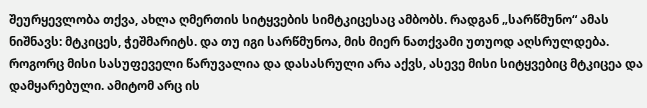შეურყევლობა თქვა, ახლა ღმერთის სიტყვების სიმტკიცესაც ამბობს. რადგან „სარწმუნო“ ამას ნიშნავს: მტკიცეს, ჭეშმარიტს. და თუ იგი სარწმუნოა, მის მიერ ნათქვამი უთუოდ აღსრულდება. როგორც მისი სასუფეველი წარუვალია და დასასრული არა აქვს, ასევე მისი სიტყვებიც მტკიცეა და დამყარებული. ამიტომ არც ის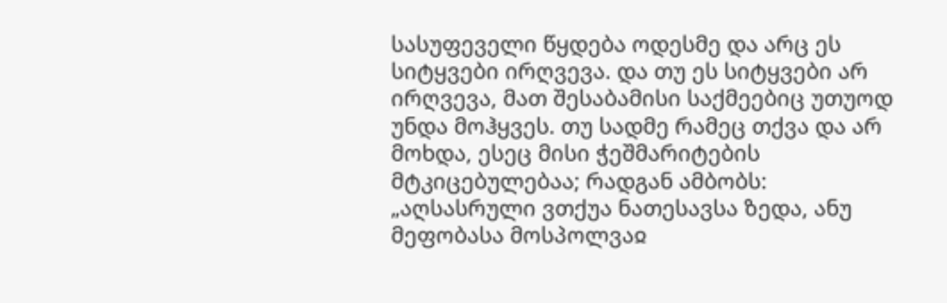სასუფეველი წყდება ოდესმე და არც ეს სიტყვები ირღვევა. და თუ ეს სიტყვები არ ირღვევა, მათ შესაბამისი საქმეებიც უთუოდ უნდა მოჰყვეს. თუ სადმე რამეც თქვა და არ მოხდა, ესეც მისი ჭეშმარიტების მტკიცებულებაა; რადგან ამბობს: „აღსასრული ვთქუა ნათესავსა ზედა, ანუ მეფობასა მოსპოლვაჲ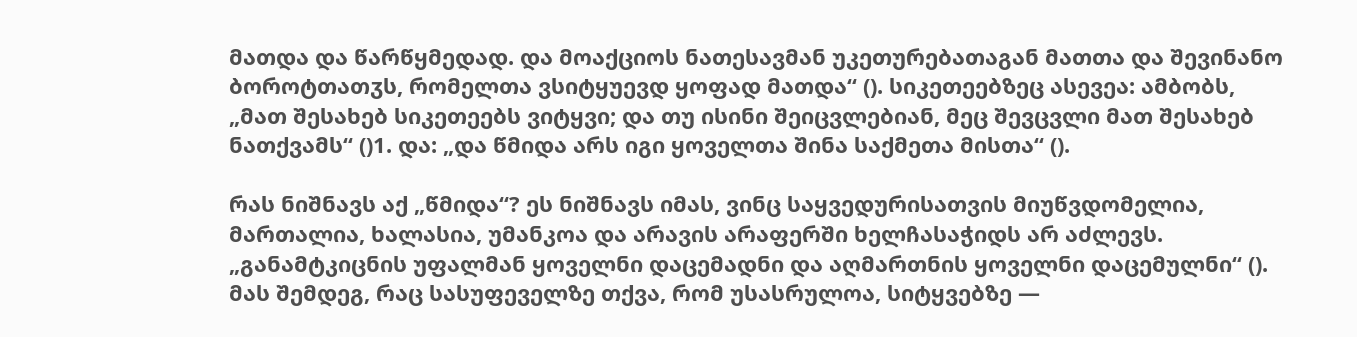მათდა და წარწყმედად. და მოაქციოს ნათესავმან უკეთურებათაგან მათთა და შევინანო ბოროტთათჳს, რომელთა ვსიტყუევდ ყოფად მათდა“ (). სიკეთეებზეც ასევეა: ამბობს, „მათ შესახებ სიკეთეებს ვიტყვი; და თუ ისინი შეიცვლებიან, მეც შევცვლი მათ შესახებ ნათქვამს“ ()1. და: „და წმიდა არს იგი ყოველთა შინა საქმეთა მისთა“ ().

რას ნიშნავს აქ „წმიდა“? ეს ნიშნავს იმას, ვინც საყვედურისათვის მიუწვდომელია, მართალია, ხალასია, უმანკოა და არავის არაფერში ხელჩასაჭიდს არ აძლევს. „განამტკიცნის უფალმან ყოველნი დაცემადნი და აღმართნის ყოველნი დაცემულნი“ (). მას შემდეგ, რაც სასუფეველზე თქვა, რომ უსასრულოა, სიტყვებზე —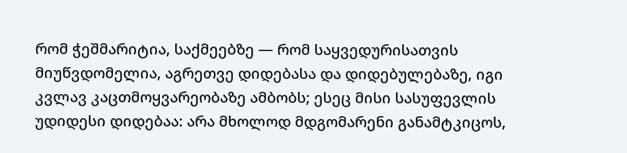რომ ჭეშმარიტია, საქმეებზე — რომ საყვედურისათვის მიუწვდომელია, აგრეთვე დიდებასა და დიდებულებაზე, იგი კვლავ კაცთმოყვარეობაზე ამბობს; ესეც მისი სასუფევლის უდიდესი დიდებაა: არა მხოლოდ მდგომარენი განამტკიცოს,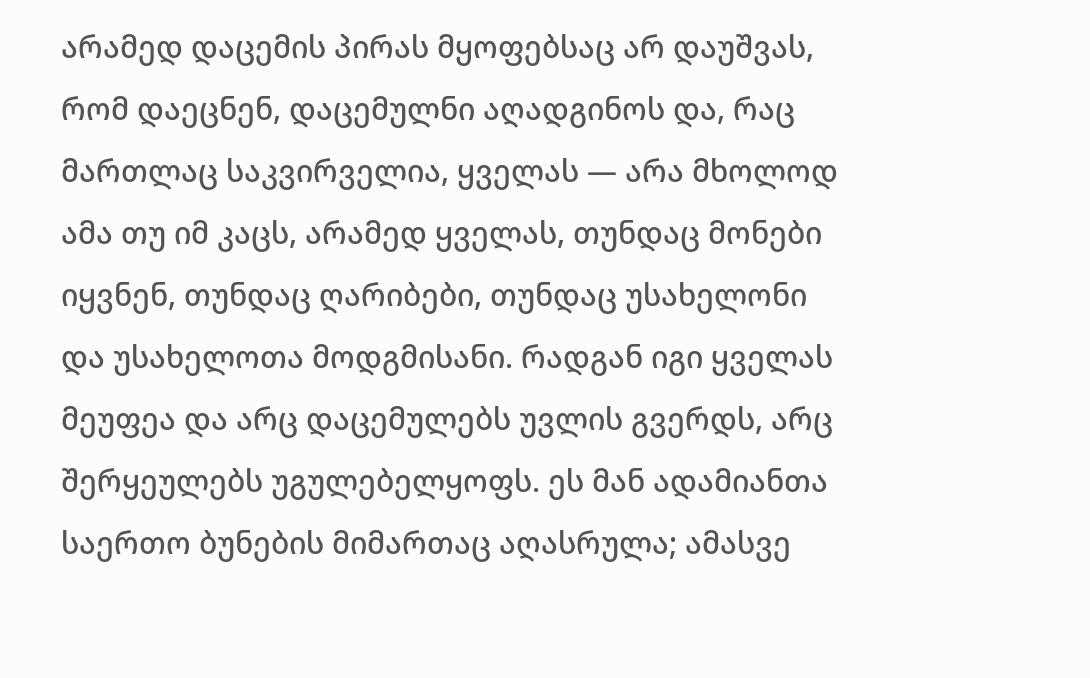არამედ დაცემის პირას მყოფებსაც არ დაუშვას, რომ დაეცნენ, დაცემულნი აღადგინოს და, რაც მართლაც საკვირველია, ყველას — არა მხოლოდ ამა თუ იმ კაცს, არამედ ყველას, თუნდაც მონები იყვნენ, თუნდაც ღარიბები, თუნდაც უსახელონი და უსახელოთა მოდგმისანი. რადგან იგი ყველას მეუფეა და არც დაცემულებს უვლის გვერდს, არც შერყეულებს უგულებელყოფს. ეს მან ადამიანთა საერთო ბუნების მიმართაც აღასრულა; ამასვე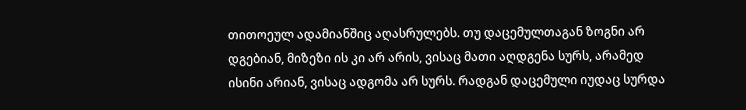თითოეულ ადამიანშიც აღასრულებს. თუ დაცემულთაგან ზოგნი არ დგებიან, მიზეზი ის კი არ არის, ვისაც მათი აღდგენა სურს, არამედ ისინი არიან, ვისაც ადგომა არ სურს. რადგან დაცემული იუდაც სურდა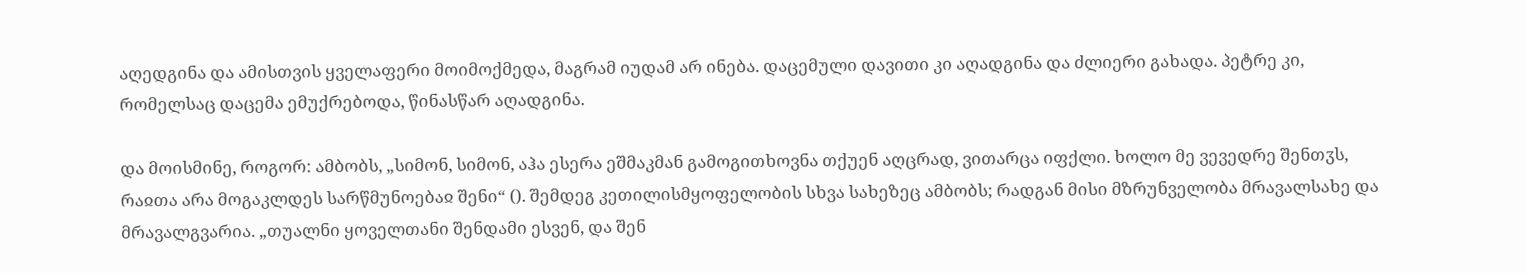აღედგინა და ამისთვის ყველაფერი მოიმოქმედა, მაგრამ იუდამ არ ინება. დაცემული დავითი კი აღადგინა და ძლიერი გახადა. პეტრე კი, რომელსაც დაცემა ემუქრებოდა, წინასწარ აღადგინა.

და მოისმინე, როგორ: ამბობს, „სიმონ, სიმონ, აჰა ესერა ეშმაკმან გამოგითხოვნა თქუენ აღცრად, ვითარცა იფქლი. ხოლო მე ვევედრე შენთჳს, რაჲთა არა მოგაკლდეს სარწმუნოებაჲ შენი“ (). შემდეგ კეთილისმყოფელობის სხვა სახეზეც ამბობს; რადგან მისი მზრუნველობა მრავალსახე და მრავალგვარია. „თუალნი ყოველთანი შენდამი ესვენ, და შენ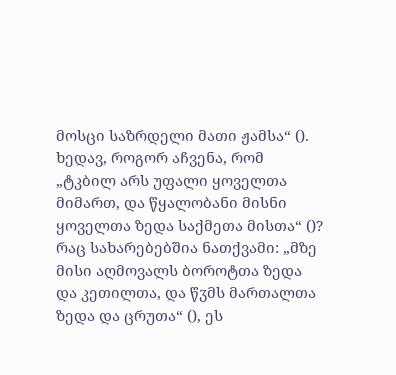მოსცი საზრდელი მათი ჟამსა“ (). ხედავ, როგორ აჩვენა, რომ „ტკბილ არს უფალი ყოველთა მიმართ, და წყალობანი მისნი ყოველთა ზედა საქმეთა მისთა“ ()? რაც სახარებებშია ნათქვამი: „მზე მისი აღმოვალს ბოროტთა ზედა და კეთილთა, და წჳმს მართალთა ზედა და ცრუთა“ (), ეს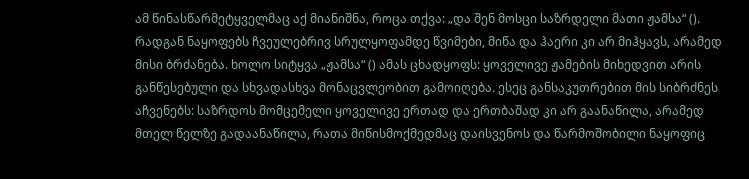ამ წინასწარმეტყველმაც აქ მიანიშნა, როცა თქვა: „და შენ მოსცი საზრდელი მათი ჟამსა“ (). რადგან ნაყოფებს ჩვეულებრივ სრულყოფამდე წვიმები, მიწა და ჰაერი კი არ მიჰყავს, არამედ მისი ბრძანება. ხოლო სიტყვა „ჟამსა“ () ამას ცხადყოფს: ყოველივე ჟამების მიხედვით არის განწესებული და სხვადასხვა მონაცვლეობით გამოიღება. ესეც განსაკუთრებით მის სიბრძნეს აჩვენებს: საზრდოს მომცემელი ყოველივე ერთად და ერთბაშად კი არ გაანაწილა, არამედ მთელ წელზე გადაანაწილა, რათა მიწისმოქმედმაც დაისვენოს და წარმოშობილი ნაყოფიც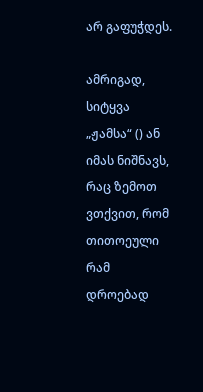არ გაფუჭდეს.

ამრიგად, სიტყვა „ჟამსა“ () ან იმას ნიშნავს, რაც ზემოთ ვთქვით, რომ თითოეული რამ დროებად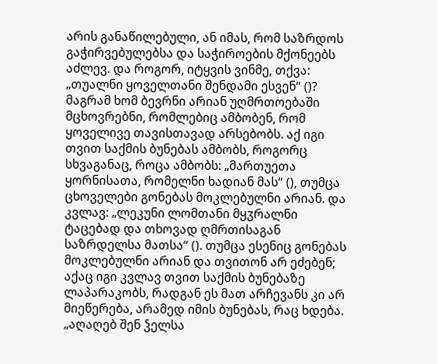არის განაწილებული, ან იმას, რომ საზრდოს გაჭირვებულებსა და საჭიროების მქონეებს აძლევ. და როგორ, იტყვის ვინმე, თქვა: „თუალნი ყოველთანი შენდამი ესვენ“ ()? მაგრამ ხომ ბევრნი არიან უღმრთოებაში მცხოვრებნი, რომლებიც ამბობენ, რომ ყოველივე თავისთავად არსებობს. აქ იგი თვით საქმის ბუნებას ამბობს, როგორც სხვაგანაც, როცა ამბობს: „მართუეთა ყორნისათა, რომელნი ხადიან მას“ (), თუმცა ცხოველები გონებას მოკლებულნი არიან. და კვლავ: „ლეკუნი ლომთანი მყჳრალნი ტაცებად და თხოვად ღმრთისაგან საზრდელსა მათსა“ (). თუმცა ესენიც გონებას მოკლებულნი არიან და თვითონ არ ეძებენ; აქაც იგი კვლავ თვით საქმის ბუნებაზე ლაპარაკობს, რადგან ეს მათ არჩევანს კი არ მიეწერება, არამედ იმის ბუნებას, რაც ხდება. „აღაღებ შენ ჴელსა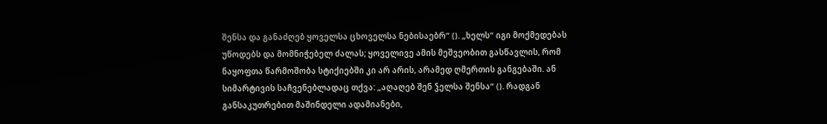შენსა და განაძღებ ყოველსა ცხოველსა ნებისაებრ“ (). „ხელს“ იგი მოქმედებას უწოდებს და მომნიჭებელ ძალას; ყოველივე ამის მეშვეობით გასწავლის, რომ ნაყოფთა წარმოშობა სტიქიებში კი არ არის, არამედ ღმერთის განგებაში. ან სიმარტივის საჩვენებლადაც თქვა: „აღაღებ შენ ჴელსა შენსა“ (). რადგან განსაკუთრებით მაშინდელი ადამიანები,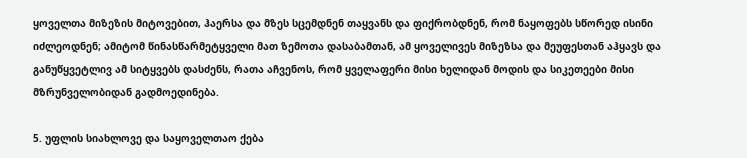ყოველთა მიზეზის მიტოვებით, ჰაერსა და მზეს სცემდნენ თაყვანს და ფიქრობდნენ, რომ ნაყოფებს სწორედ ისინი იძლეოდნენ; ამიტომ წინასწარმეტყველი მათ ზემოთა დასაბამთან, ამ ყოველივეს მიზეზსა და მეუფესთან აჰყავს და განუწყვეტლივ ამ სიტყვებს დასძენს, რათა აჩვენოს, რომ ყველაფერი მისი ხელიდან მოდის და სიკეთეები მისი მზრუნველობიდან გადმოედინება.

5. უფლის სიახლოვე და საყოველთაო ქება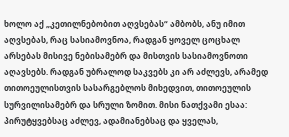ხოლო აქ „კეთილნებობით აღვსებას“ ამბობს, ანუ იმით აღვსებას, რაც სასიამოვნოა, რადგან ყოველ ცოცხალ არსებას მისივე ნებისამებრ და მისთვის სასიამოვნოთი აღავსებს. რადგან უბრალოდ საკვებს კი არ აძლევს, არამედ თითოეულისთვის სასარგებლოს მიხედვით, თითოეულის სურვილისამებრ და სრული ზომით. მისი ნათქვამი ესაა: პირუტყვებსაც აძლევ, ადამიანებსაც და ყველას,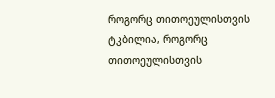როგორც თითოეულისთვის ტკბილია, როგორც თითოეულისთვის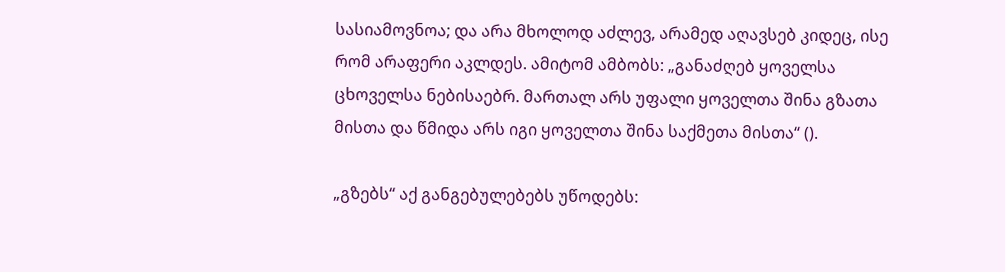სასიამოვნოა; და არა მხოლოდ აძლევ, არამედ აღავსებ კიდეც, ისე რომ არაფერი აკლდეს. ამიტომ ამბობს: „განაძღებ ყოველსა ცხოველსა ნებისაებრ. მართალ არს უფალი ყოველთა შინა გზათა მისთა და წმიდა არს იგი ყოველთა შინა საქმეთა მისთა“ ().

„გზებს“ აქ განგებულებებს უწოდებს: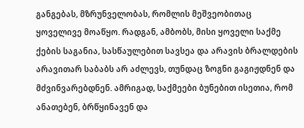განგებას, მზრუნველობას, რომლის მეშვეობითაც ყოველივე მოაწყო. რადგან, ამბობს, მისი ყოველი საქმე ქების საგანია, სასწაულებით სავსეა და არავის ბრალდების არავითარ საბაბს არ აძლევს, თუნდაც ზოგნი გაგიჟდნენ და მძვინვარებდნენ. ამრიგად, საქმეები ბუნებით ისეთია, რომ ანათებენ, ბრწყინავენ და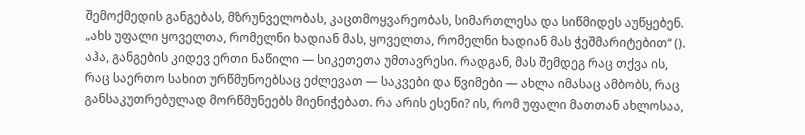შემოქმედის განგებას, მზრუნველობას, კაცთმოყვარეობას, სიმართლესა და სიწმიდეს აუწყებენ. „ახს უფალი ყოველთა, რომელნი ხადიან მას, ყოველთა, რომელნი ხადიან მას ჭეშმარიტებით“ (). აჰა, განგების კიდევ ერთი ნაწილი — სიკეთეთა უმთავრესი. რადგან, მას შემდეგ რაც თქვა ის, რაც საერთო სახით ურწმუნოებსაც ეძლევათ — საკვები და წვიმები — ახლა იმასაც ამბობს, რაც განსაკუთრებულად მორწმუნეებს მიენიჭებათ. რა არის ესენი? ის, რომ უფალი მათთან ახლოსაა,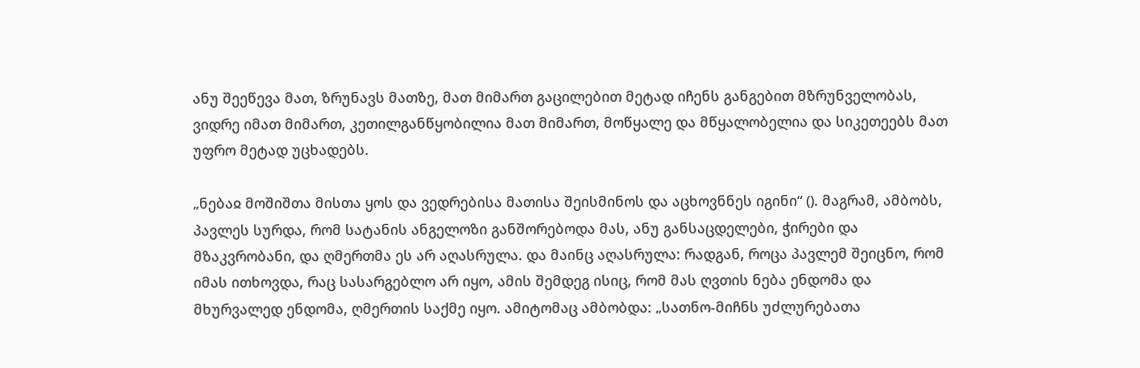ანუ შეეწევა მათ, ზრუნავს მათზე, მათ მიმართ გაცილებით მეტად იჩენს განგებით მზრუნველობას, ვიდრე იმათ მიმართ, კეთილგანწყობილია მათ მიმართ, მოწყალე და მწყალობელია და სიკეთეებს მათ უფრო მეტად უცხადებს.

„ნებაჲ მოშიშთა მისთა ყოს და ვედრებისა მათისა შეისმინოს და აცხოვნნეს იგინი“ (). მაგრამ, ამბობს, პავლეს სურდა, რომ სატანის ანგელოზი განშორებოდა მას, ანუ განსაცდელები, ჭირები და მზაკვრობანი, და ღმერთმა ეს არ აღასრულა. და მაინც აღასრულა: რადგან, როცა პავლემ შეიცნო, რომ იმას ითხოვდა, რაც სასარგებლო არ იყო, ამის შემდეგ ისიც, რომ მას ღვთის ნება ენდომა და მხურვალედ ენდომა, ღმერთის საქმე იყო. ამიტომაც ამბობდა: „სათნო-მიჩნს უძლურებათა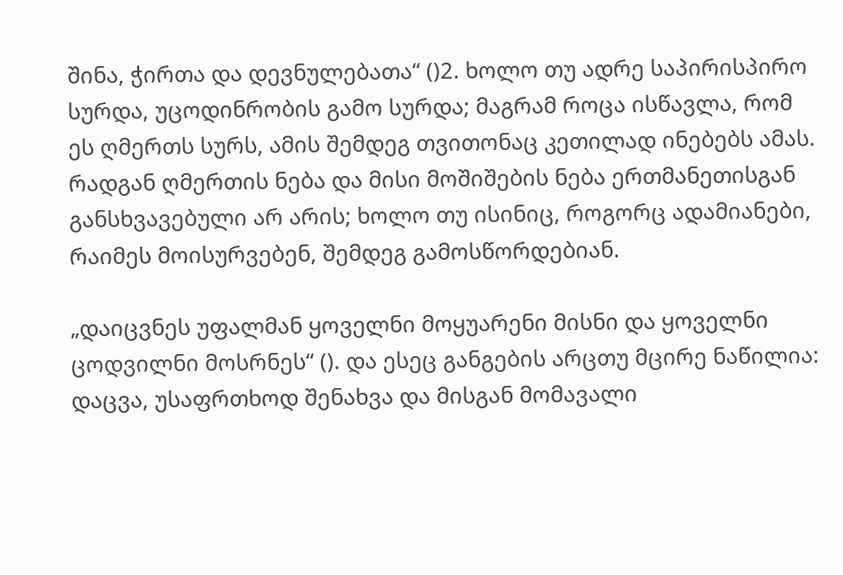შინა, ჭირთა და დევნულებათა“ ()2. ხოლო თუ ადრე საპირისპირო სურდა, უცოდინრობის გამო სურდა; მაგრამ როცა ისწავლა, რომ ეს ღმერთს სურს, ამის შემდეგ თვითონაც კეთილად ინებებს ამას. რადგან ღმერთის ნება და მისი მოშიშების ნება ერთმანეთისგან განსხვავებული არ არის; ხოლო თუ ისინიც, როგორც ადამიანები, რაიმეს მოისურვებენ, შემდეგ გამოსწორდებიან.

„დაიცვნეს უფალმან ყოველნი მოყუარენი მისნი და ყოველნი ცოდვილნი მოსრნეს“ (). და ესეც განგების არცთუ მცირე ნაწილია: დაცვა, უსაფრთხოდ შენახვა და მისგან მომავალი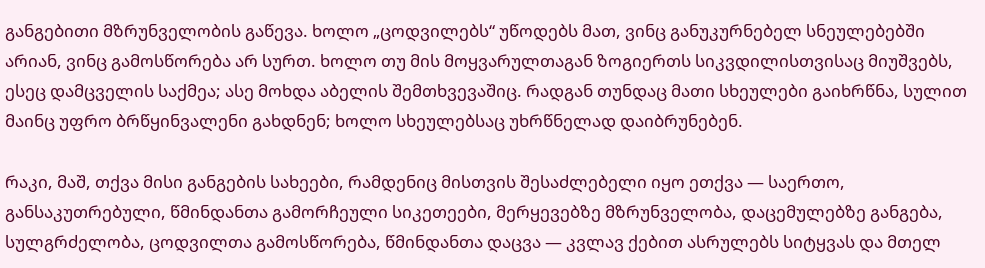განგებითი მზრუნველობის გაწევა. ხოლო „ცოდვილებს“ უწოდებს მათ, ვინც განუკურნებელ სნეულებებში არიან, ვინც გამოსწორება არ სურთ. ხოლო თუ მის მოყვარულთაგან ზოგიერთს სიკვდილისთვისაც მიუშვებს, ესეც დამცველის საქმეა; ასე მოხდა აბელის შემთხვევაშიც. რადგან თუნდაც მათი სხეულები გაიხრწნა, სულით მაინც უფრო ბრწყინვალენი გახდნენ; ხოლო სხეულებსაც უხრწნელად დაიბრუნებენ.

რაკი, მაშ, თქვა მისი განგების სახეები, რამდენიც მისთვის შესაძლებელი იყო ეთქვა — საერთო, განსაკუთრებული, წმინდანთა გამორჩეული სიკეთეები, მერყევებზე მზრუნველობა, დაცემულებზე განგება, სულგრძელობა, ცოდვილთა გამოსწორება, წმინდანთა დაცვა — კვლავ ქებით ასრულებს სიტყვას და მთელ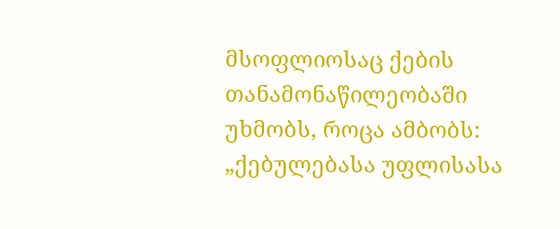მსოფლიოსაც ქების თანამონაწილეობაში უხმობს, როცა ამბობს: „ქებულებასა უფლისასა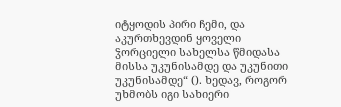იტყოდის პირი ჩემი, და აკურთხევდინ ყოველი ჴორციელი სახელსა წმიდასა მისსა უკუნისამდე და უკუნითი უკუნისამდე“ (). ხედავ, როგორ უხმობს იგი სახიერი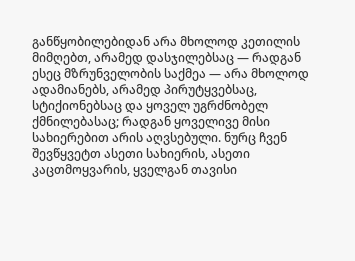განწყობილებიდან არა მხოლოდ კეთილის მიმღებთ, არამედ დასჯილებსაც — რადგან ესეც მზრუნველობის საქმეა — არა მხოლოდ ადამიანებს, არამედ პირუტყვებსაც, სტიქიონებსაც და ყოველ უგრძნობელ ქმნილებასაც; რადგან ყოველივე მისი სახიერებით არის აღვსებული. ნურც ჩვენ შევწყვეტთ ასეთი სახიერის, ასეთი კაცთმოყვარის, ყველგან თავისი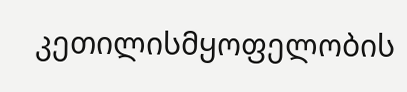კეთილისმყოფელობის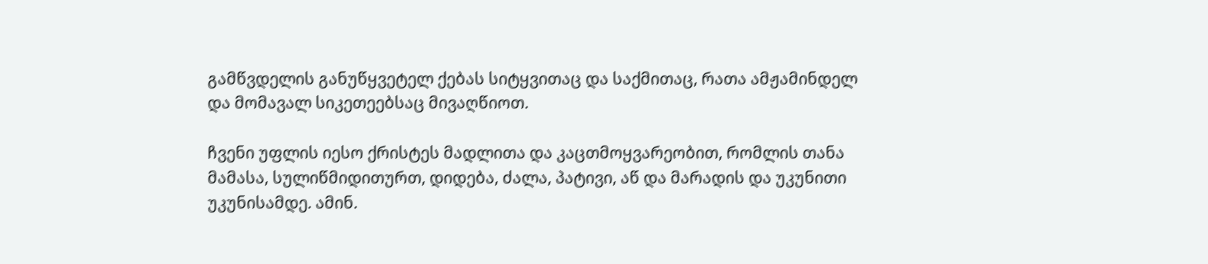გამწვდელის განუწყვეტელ ქებას სიტყვითაც და საქმითაც, რათა ამჟამინდელ და მომავალ სიკეთეებსაც მივაღწიოთ.

ჩვენი უფლის იესო ქრისტეს მადლითა და კაცთმოყვარეობით, რომლის თანა მამასა, სულიწმიდითურთ, დიდება, ძალა, პატივი, აწ და მარადის და უკუნითი უკუნისამდე. ამინ.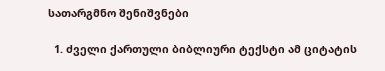სათარგმნო შენიშვნები

  1. ძველი ქართული ბიბლიური ტექსტი ამ ციტატის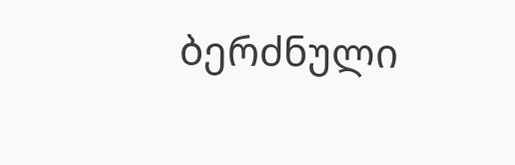ბერძნული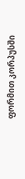ფორმით კორპუსში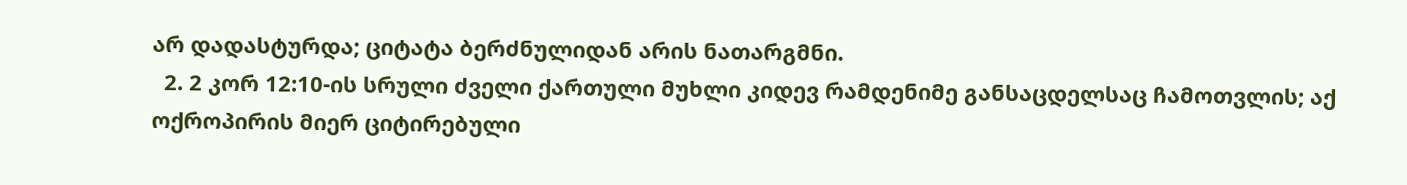არ დადასტურდა; ციტატა ბერძნულიდან არის ნათარგმნი.
  2. 2 კორ 12:10-ის სრული ძველი ქართული მუხლი კიდევ რამდენიმე განსაცდელსაც ჩამოთვლის; აქ ოქროპირის მიერ ციტირებული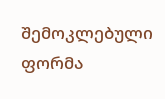შემოკლებული ფორმა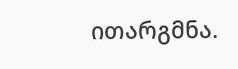ითარგმნა.